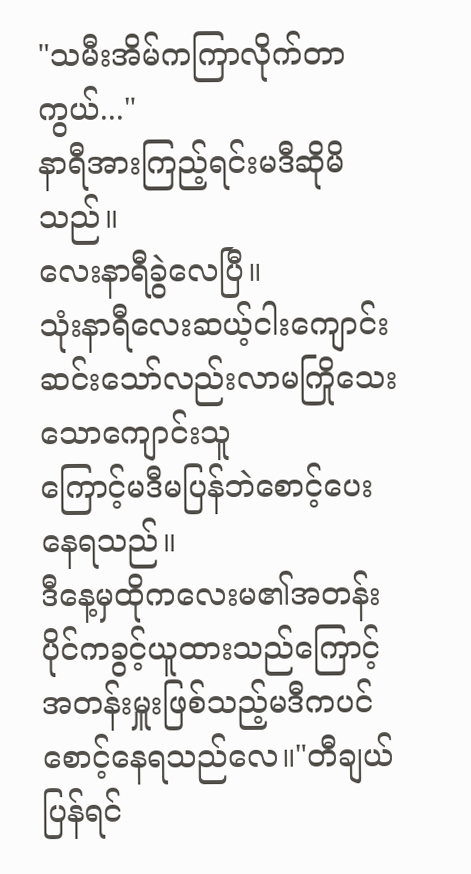"သမီးအိမ်ကကြာလိုက်တာကွယ်..."
နာရီအားကြည့်ရင်းမဒီဆိုမိသည်။
လေးနာရီခွဲလေပြီ။
သုံးနာရီလေးဆယ့်ငါးကျောင်းဆင်းသော်လည်းလာမကြိုသေးသောကျောင်းသူ
ကြောင့်မဒီမပြန်ဘဲစောင့်ပေးနေရသည်။
ဒီနေ့မှထိုကလေးမ၏အတန်းပိုင်ကခွင့်ယူထားသည်ကြောင့်အတန်းမှူးဖြစ်သည့်မဒီကပင်စောင့်နေရသည်လေ။"တီချယ်ပြန်ရင်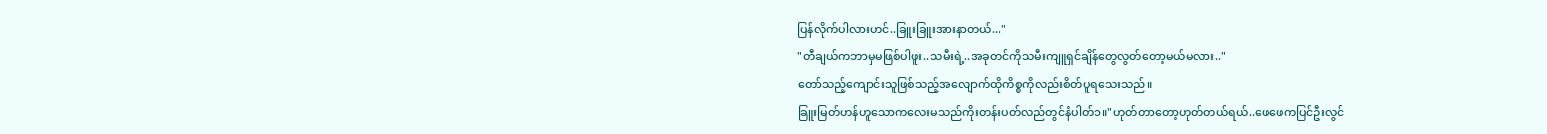ပြန်လိုက်ပါလားဟင်..ခြူးခြူးအားနာတယ်..."
"တီချယ်ကဘာမှမဖြစ်ပါဖူး..သမီးရဲ့..အခုတင်ကိုသမီးကျူရှင်ချိန်တွေလွတ်တော့မယ်မလား.."
တော်သည့်ကျောင်းသူဖြစ်သည့်အလျောက်ထိုကိစ္စကိုလည်းစိတ်ပူရသေးသည်။
ခြူးမြတ်ဟန်ဟူသောကလေးမသည်ကိုးတန်းပတ်လည်တွင်နံပါတ်၁။"ဟုတ်တာတော့ဟုတ်တယ်ရယ်..ဖေဖေကပြင်ဦးလွင်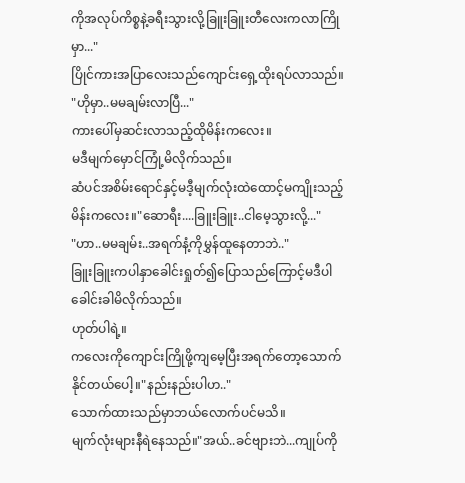ကိုအလုပ်ကိစ္စနဲ့ခရီးသွားလို့ခြူးခြူးတီလေးကလာကြိုမှာ..."
ပြိုင်ကားအပြာလေးသည်ကျောင်းရှေ့ထိုးရပ်လာသည်။
"ဟိုမှာ..မမချမ်းလာပြီ..."
ကားပေါ်မှဆင်းလာသည့်ထိုမိန်းကလေး။
မဒီမျက်မှောင်ကြုံ့မိလိုက်သည်။
ဆံပင်အစိမ်းရောင်နှင့်မဒီ့မျက်လုံးထဲထောင့်မကျိုးသည့်မိန်းကလေး။"ဆောရီး....ခြူးခြူး..ငါမေ့သွားလို့..."
"ဟာ..မမချမ်း..အရက်နံ့ကိုမွှန်ထူနေတာဘဲ.."
ခြူးခြူးကပါနှာခေါင်းရှုတ်၍ပြောသည်ကြောင့်မဒီပါခေါင်းခါမိလိုက်သည်။
ဟုတ်ပါရဲ့။
ကလေးကိုကျောင်းကြိုဖို့ကျမေ့ပြီးအရက်တော့သောက်နိုင်တယ်ပေါ့။"နည်းနည်းပါဟ.."
သောက်ထားသည်မှာဘယ်လောက်ပင်မသိ။
မျက်လုံးများနီရဲနေသည်။"အယ်..ခင်ဗျားဘဲ...ကျုပ်ကို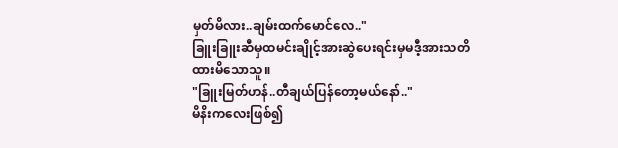မှတ်မိလား..ချမ်းထက်မောင်လေ.."
ခြူးခြူးဆီမှထမင်းချိုင့်အားဆွဲပေးရင်းမှမဒီ့အားသတိထားမိသောသူ။
"ခြူးမြတ်ဟန်..တီချယ်ပြန်တော့မယ်နော်.."
မိနိးကလေးဖြစ်၍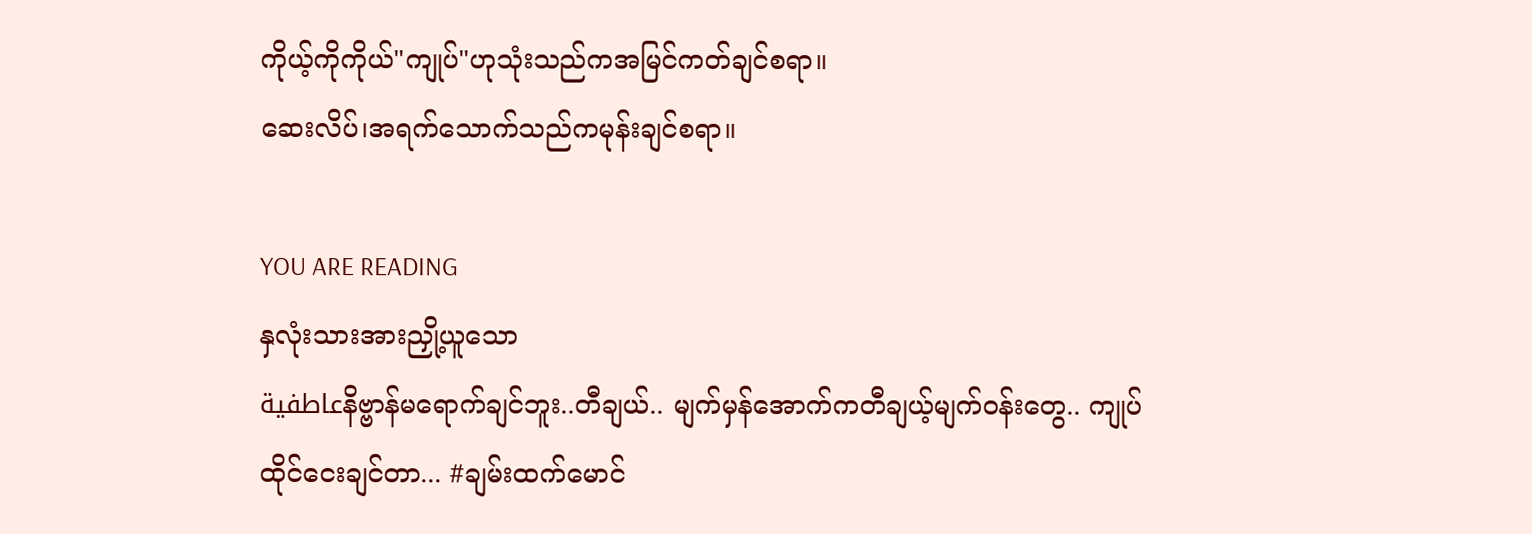ကိုယ့်ကိုကိုယ်"ကျုပ်"ဟုသုံးသည်ကအမြင်ကတ်ချင်စရာ။
ဆေးလိပ်၊အရက်သောက်သည်ကမုန်းချင်စရာ။

YOU ARE READING
နှလုံးသားအားညှို့ယူသော
عاطفيةနိဗ္ဗာန်မရောက်ချင်ဘူး..တီချယ်.. မျက်မှန်အောက်ကတီချယ့်မျက်ဝန်းတွေ.. ကျုပ်ထိုင်ငေးချင်တာ... #ချမ်းထက်မောင်